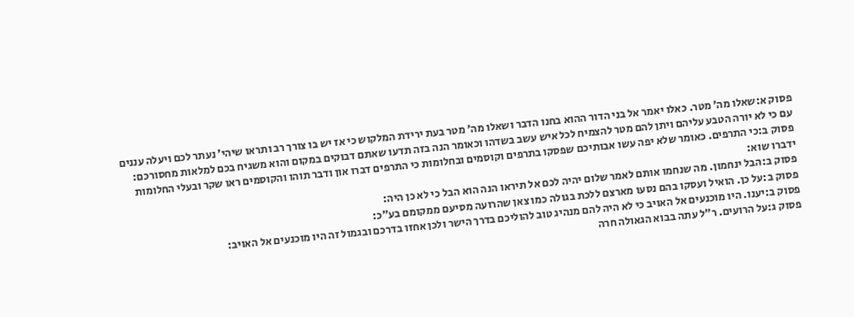פסוק א:שאלו מה׳ מטר. כאלו יאמר אל בני הדור ההוא בחנו הדבר ושאלו מה׳ מטר בעת ירידת המלקוש כי אז יש בו צורך רב ותראו שיהי׳ נעתר לכם ויעלה עננים עם כי לא יורה הטבע עליהם ויתן להם מטר להצמיח לכל איש עשב בשדהו וכאומר הנה בזה תדעו שאתם דבוקים במקום והוא משגיח בכם למלאות מחסורכם:
פסוק ב:כי התרפים. כאומר שלא יפה עשו אבותיכם שפסקו בתרפים וקוסמים ובחלומות כי התרפים דברו און ודבר תוהו והקוסמים ראו שקר ובעלי החלומות ידברו שוא:
פסוק ב:הבל ינחמון. מה שנחמו אותם לאמר שלום יהיה לכם אל תיראו הנה הוא הבל כי לא כן היה:
פסוק ב:על כן. הואיל ועסקו בהם נסעו מארצם ללכת בגולה כמו צאן שהרועה מסיעם ממקומם בע״כ:
פסוק ב:יענו. היו מוכנעים אל האויב כי לא היה להם מנהיג טוב להוליכם בדרך הישר ולכן אחזו בדרכם ובגמול זה היו מוכנעים אל האויב:
פסוק ג:על הרועים. ר״ל עתה בבוא הגאולה חרה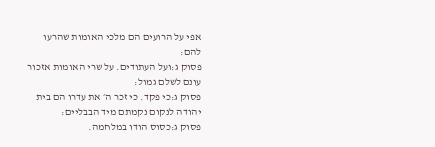אפי על הרועים הם מלכי האומות שהרעו להם:
פסוק ג:ועל העתודים. על שרי האומות אזכור עונם לשלם גמול:
פסוק ג:כי פקד. כי זכר ה׳ את עדרו הם בית יהודה לנקום נקמתם מיד הבבליים:
פסוק ג:כסוס הודו במלחמה.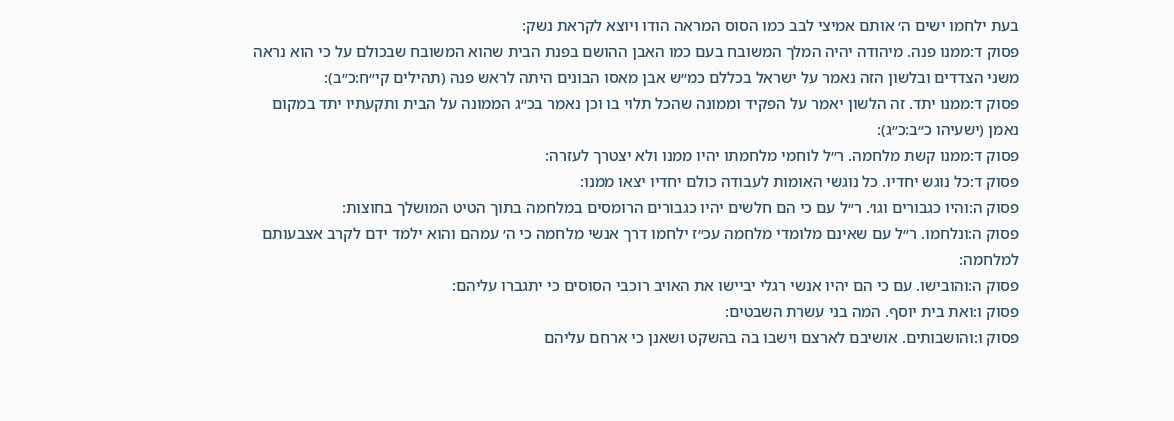בעת ילחמו ישים ה׳ אותם אמיצי לבב כמו הסוס המראה הודו ויוצא לקראת נשק:
פסוק ד:ממנו פנה. מיהודה יהיה המלך המשובח בעם כמו האבן ההושם בפנת הבית שהוא המשובח שבכולם על כי הוא נראה משני הצדדים ובלשון הזה נאמר על ישראל בכללם כמ״ש אבן מאסו הבונים היתה לראש פנה (תהילים קי״ח:כ״ב):
פסוק ד:ממנו יתד. זה הלשון יאמר על הפקיד וממונה שהכל תלוי בו וכן נאמר בכ״ג הממונה על הבית ותקעתיו יתד במקום נאמן (ישעיהו כ״ב:כ״ג):
פסוק ד:ממנו קשת מלחמה. ר״ל לוחמי מלחמתו יהיו ממנו ולא יצטרך לעזרה:
פסוק ד:כל נוגש יחדיו. כל נוגשי האומות לעבודה כולם יחדיו יצאו ממנו:
פסוק ה:והיו כגבורים וגו׳. ר״ל עם כי הם חלשים יהיו כגבורים הרומסים במלחמה בתוך הטיט המושלך בחוצות:
פסוק ה:ונלחמו. ר״ל עם שאינם מלומדי מלחמה עכ״ז ילחמו דרך אנשי מלחמה כי ה׳ עמהם והוא ילמד ידם לקרב אצבעותם למלחמה:
פסוק ה:והובישו. עם כי הם יהיו אנשי רגלי יביישו את האויב רוכבי הסוסים כי יתגברו עליהם:
פסוק ו:ואת בית יוסף. המה בני עשרת השבטים:
פסוק ו:והושבותים. אושיבם לארצם וישבו בה בהשקט ושאנן כי ארחם עליהם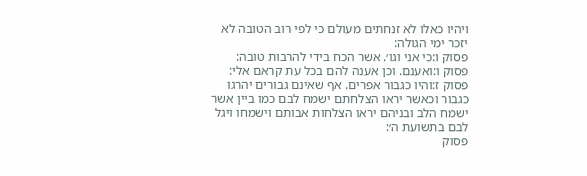ויהיו כאלו לא זנחתים מעולם כי לפי רוב הטובה לא יזכר ימי הגולה:
פסוק ו:כי אני וגו׳. אשר הכח בידי להרבות טובה:
פסוק ו:ואענם. וכן אענה להם בכל עת קראם אלי:
פסוק ז:והיו כגבור אפרים. אף שאינם גבורים יהרגו כגבור וכאשר יראו הצלחתם ישמח לבם כמו ביין אשר ישמח הלב ובניהם יראו הצלחות אבותם וישמחו ויגל לבם בתשועת ה׳:
פסוק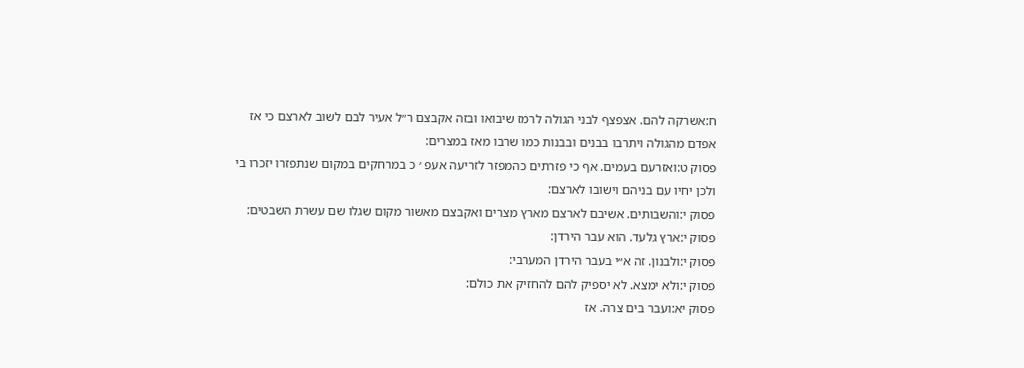ח:אשרקה להם. אצפצף לבני הגולה לרמז שיבואו ובזה אקבצם ר״ל אעיר לבם לשוב לארצם כי אז אפדם מהגולה ויתרבו בבנים ובבנות כמו שרבו מאז במצרים:
פסוק ט:ואזרעם בעמים. אף כי פזרתים כהמפזר לזריעה אעפ ׳ כ במרחקים במקום שנתפזרו יזכרו בי ולכן יחיו עם בניהם וישובו לארצם:
פסוק י:והשבותים. אשיבם לארצם מארץ מצרים ואקבצם מאשור מקום שגלו שם עשרת השבטים:
פסוק י:ארץ גלעד. הוא עבר הירדן:
פסוק י:ולבנון. זה א״י בעבר הירדן המערבי:
פסוק י:ולא ימצא. לא יספיק להם להחזיק את כולם:
פסוק יא:ועבר בים צרה. אז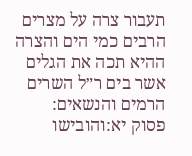תעבור צרה על מצרים הרבים כמי הים והצרה ההיא תכה את הגלים אשר בים ר״ל השרים הרמים והנשאים:
פסוק יא:והובישו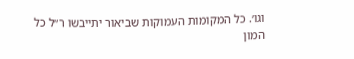וגו׳. כל המקומות העמוקות שביאור יתייבשו ר״ל כל המון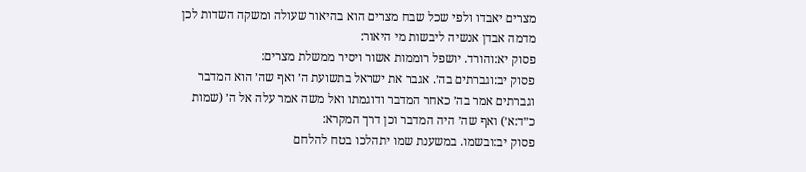מצרים יאבדו ולפי שכל שבח מצרים הוא בהיאור שעולה ומשקה השדות לכן מדמה אבדן אנשיה ליבשות מי היאור:
פסוק יא:והורד. יושפל רוממות אשור ויסיר ממשלת מצרים:
פסוק יב:וגברתים בה׳. אגבר את ישראל בתשועת ה׳ ואף שה׳ הוא המדבר וגברתים אמר בה׳ כאחר המדבר ודוגמתו ואל משה אמר עלה אל ה׳ (שמות כ״ד:א׳) ואף שה׳ היה המדבר וכן דרך המקרא:
פסוק יב:ובשמו. במשענת שמו יתהלכו בטח להלחם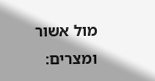מול אשור ומצרים: